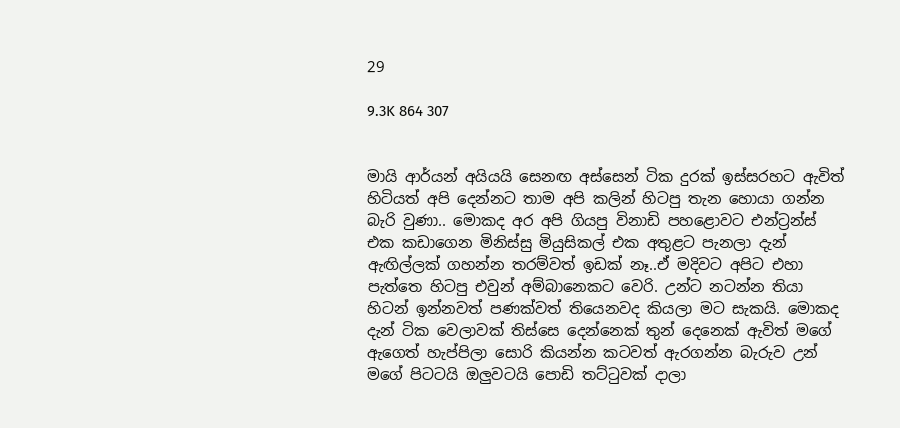29

9.3K 864 307


මායි ආර්යන් අයියයි සෙනඟ අස්සෙන් ටික දුරක් ඉස්සරහට ඇවිත් හිටියත් අපි දෙන්නට තාම අපි කලින් හිටපු තැන හොයා ගන්න බැරි වුණා.. මොකද අර අපි ගියපු විනාඩි පහළොවට එන්ට්‍රන්ස් එක කඩාගෙන මිනිස්සු මියුසිකල් එක අතුළට පැනලා දැන් ඇඟිල්ලක් ගහන්න තරම්වත් ඉඩක් නෑ..ඒ මදිවට අපිට එහා පැත්තෙ හිටපු එවුන් අම්බානෙකට වෙරි. උන්ට නටන්න තියා හිටන් ඉන්නවත් පණක්වත් තියෙනවද කියලා මට සැකයි. මොකද දැන් ටික වෙලාවක් තිස්සෙ දෙන්නෙක් තුන් දෙනෙක් ඇවිත් මගේ ඇගෙත් හැප්පිලා සොරි කියන්න කටවත් ඇරගන්න බැරුව උන් මගේ පිටටයි ඔලුවටයි පොඩි තට්ටුවක් දාලා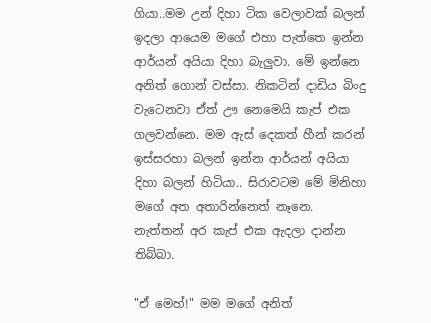ගියා..මම උන් දිහා ටික වෙලාවක් බලන් ඉදලා ආයෙම මගේ එහා පැත්තෙ ඉන්න ආර්යන් අයියා දිහා බැලුවා. මේ ඉන්නෙ අනිත් ගොන් වස්සා. නිකටින් දාඩිය බිංදු වැටෙනවා ඒත් ඌ නෙමෙයි කැප් එක ගලවන්නෙ. මම ඇස් දෙකත් හීන් කරන් ඉස්සරහා බලන් ඉන්න ආර්යන් අයියා දිහා බලන් හිටියා.. සිරාවටම මේ මිනිහා මගේ අත අතාරින්නෙත් නෑනෙ. නැත්තන් අර කැප් එක ඇදලා දාන්න තිබ්බා.

"ඒ මෙහ්!" මම මගේ අනිත්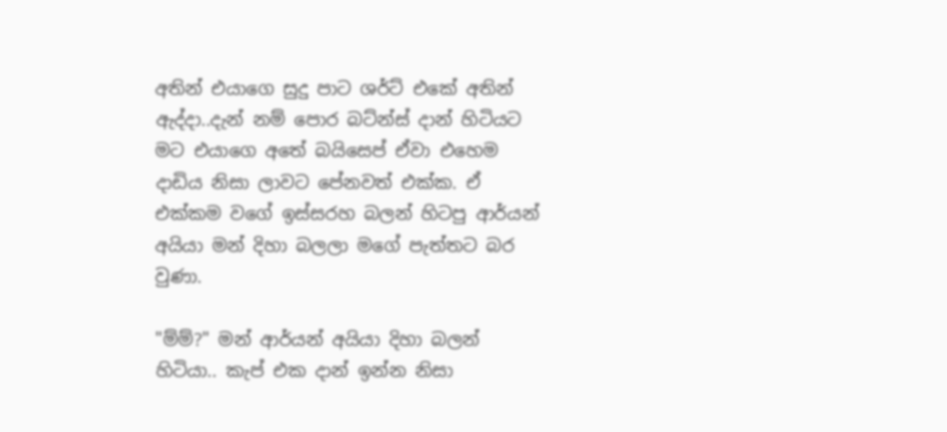අතින් එයාගෙ සුදු පාට ශර්ට් එකේ අතින් ඇද්දා..දැන් නම් පොර බට්න්ස් දාන් හිටියට මට එයාගෙ අතේ බයිසෙප් ඒවා එහෙම දාඩිය නිසා ලාවට පේනවත් එක්ක. ඒ එක්කම වගේ ඉස්සරහ බලන් හිටපු ආර්යන් අයියා මන් දිහා බලලා මගේ පැත්තට බර වුණා.

"ම්ම්?" මන් ආර්යන් අයියා දිහා බලන් හිටියා.. කැප් එක දාන් ඉන්න නිසා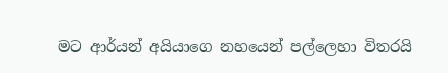මට ආර්යන් අයියාගෙ නහයෙන් පල්ලෙහා විතරයි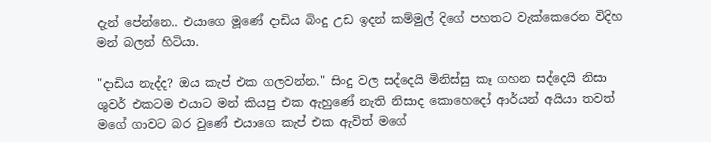දැන් පේන්නෙ.. එයාගෙ මූණේ දාඩිය බිංදු උඩ ඉදන් කම්මුල් දිගේ පහතට වැක්කෙරෙන විදිහ මන් බලන් හිටියා.

"දාඩිය නැද්ද? ඔය කැප් එක ගලවන්න." සිංදු වල සද්දෙයි මිනිස්සු කෑ ගහන සද්දෙයි නිසා ශුවර් එකටම එයාට මන් කියපු එක ඇහුණේ නැති නිසාද කොහෙදෝ ආර්යන් අයියා තවත් මගේ ගාවට බර වුණේ එයාගෙ කැප් එක ඇවිත් මගේ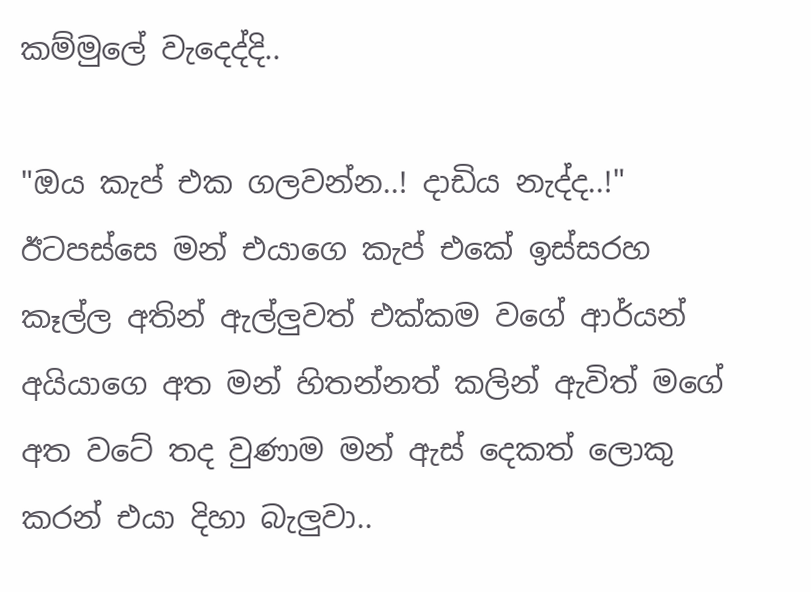කම්මුලේ වැදෙද්දි..

"ඔය කැප් එක ගලවන්න..! දාඩිය නැද්ද..!" ඊටපස්සෙ මන් එයාගෙ කැප් එකේ ඉස්සරහ කෑල්ල අතින් ඇල්ලුවත් එක්කම වගේ ආර්යන් අයියාගෙ අත මන් හිතන්නත් කලින් ඇවිත් මගේ අත වටේ තද වුණාම මන් ඇස් දෙකත් ලොකු කරන් එයා දිහා බැලුවා..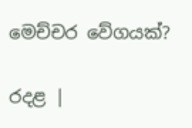මෙච්චර වේගයක්?

රදළ |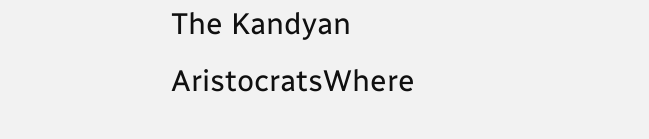The Kandyan AristocratsWhere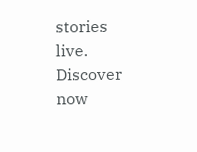stories live. Discover now